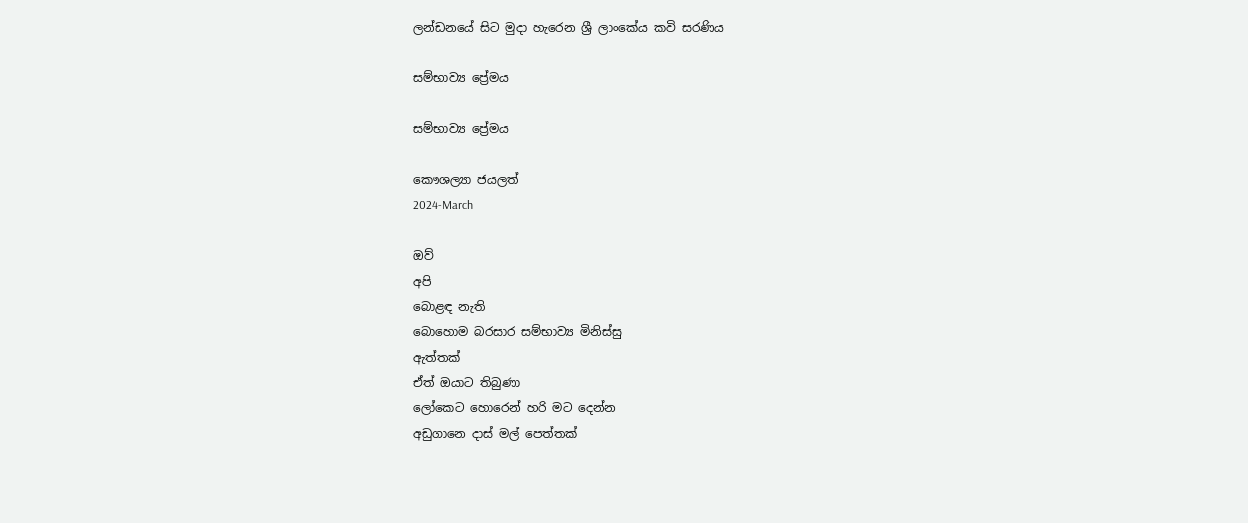ලන්ඩනයේ සිට මුදා හැරෙන ශ්‍රී ලාංකේය කවි සරණිය

සම්භාව්‍ය ප්‍රේමය

සම්භාව්‍ය ප්‍රේමය

කෞශල්‍යා ජයලත්
2024-March

ඔව්
අපි
බොළඳ නැති
බොහොම බරසාර සම්භාව්‍ය මිනිස්සු
ඇත්තක්
ඒත් ඔයාට තිබුණා
ලෝකෙට හොරෙන් හරි මට දෙන්න
අඩුගානෙ දාස් මල් පෙත්තක්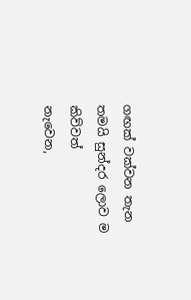ගඟක් වක්වන තැන
තමයි සුන්දර ලොව ම කිව්වත්
නැවෙන,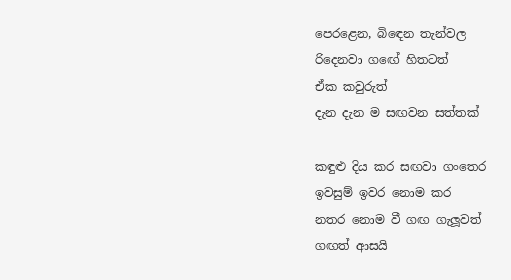පෙරළෙන, බිඳෙන තැන්වල
රිදෙනවා ගඟේ හිතටත්
ඒක කවුරුත්
දැන දැන ම සඟවන සත්තක්

කඳුළු දිය කර සඟවා ගංතෙර
ඉවසුම් ඉවර නොම කර
නතර නොම වී ගඟ ගැලූවත්
ගඟත් ආසයි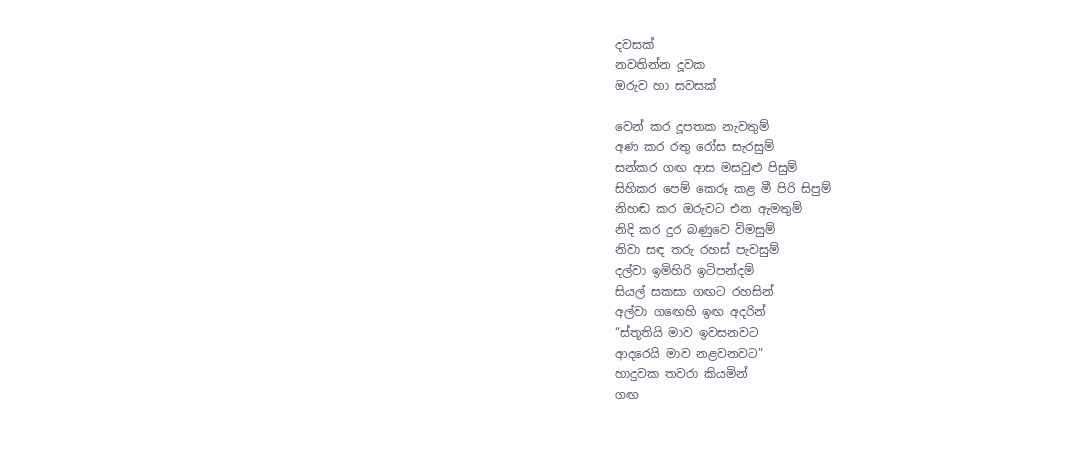දවසක්
නවතින්න දූවක
ඔරුව හා සවසක්

වෙන් කර දූපතක නැවතුම්
අණ කර රතු රෝස සැරසුම්
සන්කර ගඟ ආස මසවුළු පිසුම්
සිහිකර පෙම් කෙරූ කළ මී පිරි සිපුම්
නිහඬ කර ඔරුවට එන ඇමතුම්
නිදි කර දුර බණුවෙ විමසුම්
නිවා සඳ තරු රහස් පැවසුම්
දල්වා ඉමිහිරි ඉටිපන්දම්
සියල් සකසා ගඟට රහසින්
අල්වා ගඟෙහි ඉඟ අදරින්
“ස්තූතියි මාව ඉවසනවට
ආදරෙයි මාව නළවනවට”
හාදුවක තවරා කියමින්
ගඟ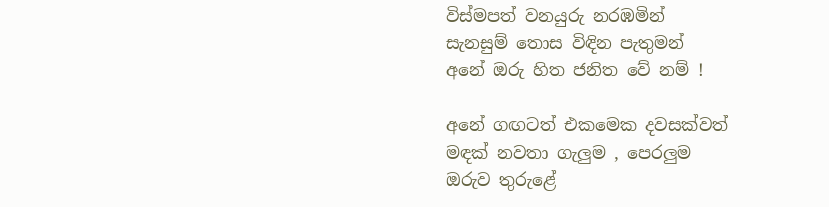විස්මපත් වනයුරු නරඹමින්
සැනසුම් තොස විඳින පැතුමන්
අනේ ඔරු හිත ජනිත වේ නම් !

අනේ ගඟටත් එකමෙක දවසක්වත්
මඳක් නවතා ගැලුම , පෙරලුම
ඔරුව තුරුළේ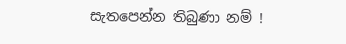සැතපෙන්න තිබුණා නම් !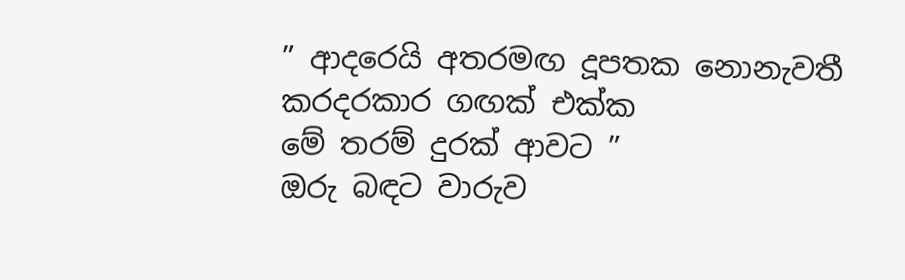” ආදරෙයි අතරමඟ දූපතක නොනැවතී
කරදරකාර ගඟක් එක්ක
මේ තරම් දුරක් ආවට ”
ඔරු බඳට වාරුව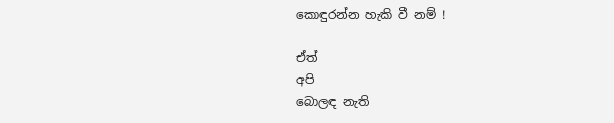කොඳුරන්න හැකි වී නම් !

ඒත්
අපි
බොලඳ නැති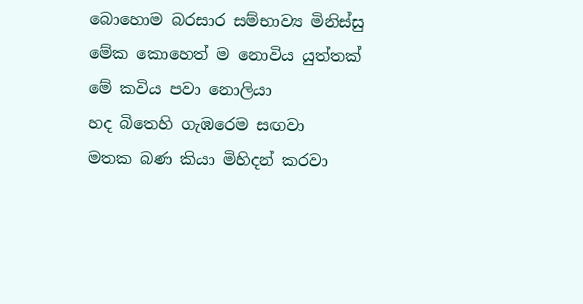බොහොම බරසාර සම්භාව්‍ය මිනිස්සු
මේක කොහෙත් ම නොවිය යුත්තක්
මේ කවිය පවා නොලියා
හද බිතෙහි ගැඹරෙම සඟවා
මතක බණ කියා මිහිදන් කරවා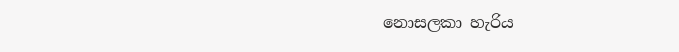නොසලකා හැරිය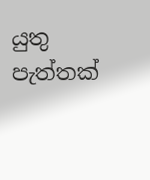යුතු පැත්තක්